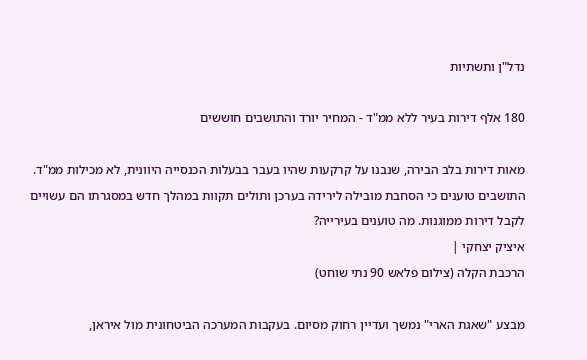נדל"ן ותשתיות

180 אלף דירות בעיר ללא ממ"ד - המחיר יורד והתושבים חוששים

מאות דירות בלב הבירה, שנבנו על קרקעות שהיו בעבר בבעלות הכנסייה היוונית, לא מכילות ממ"ד. התושבים טוענים כי הסחבת מובילה לירידה בערכן ותולים תקוות במהלך חדש במסגרתו הם עשויים לקבל דירות ממוגנות. מה טוענים בעירייה?
איציק יצחקי |
הרכבת הקלה (צילום פלאש 90 נתי שוחט)

מבצע "שאגת הארי" נמשך ועדיין רחוק מסיום. בעקבות המערכה הביטחונית מול איראן,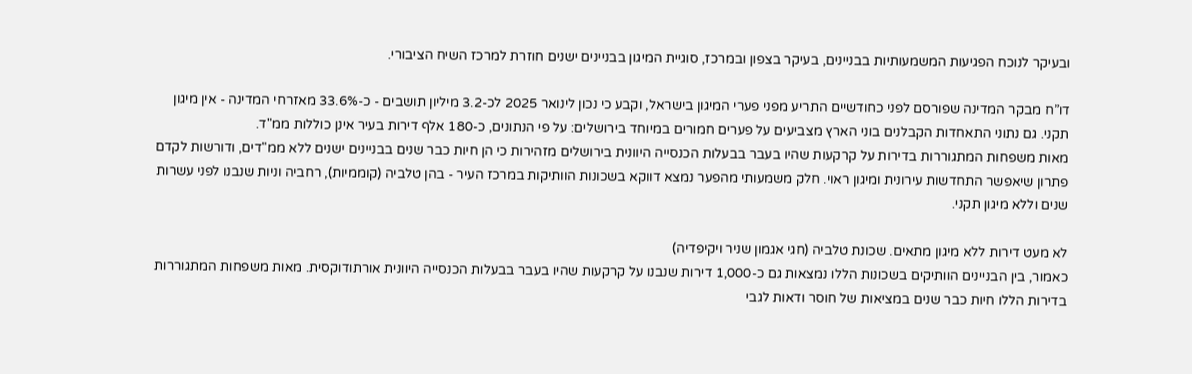ובעיקר לנוכח הפגיעות המשמעותיות בבניינים, בעיקר בצפון ובמרכז, סוגיית המיגון בבניינים ישנים חוזרת למרכז השיח הציבורי.

דו”ח מבקר המדינה שפורסם לפני כחודשיים התריע מפני פערי המיגון בישראל, וקבע כי נכון לינואר 2025 לכ-3.2 מיליון תושבים - כ-33.6% מאזרחי המדינה - אין מיגון תקני. גם נתוני התאחדות הקבלנים בוני הארץ מצביעים על פערים חמורים במיוחד בירושלים: על פי הנתונים, כ-180 אלף דירות בעיר אינן כוללות ממ"ד.
מאות משפחות המתגוררות בדירות על קרקעות שהיו בעבר בבעלות הכנסייה היוונית בירושלים מזהירות כי הן חיות כבר שנים בבניינים ישנים ללא ממ"דים, ודורשות לקדם פתרון שיאפשר התחדשות עירונית ומיגון ראוי. חלק משמעותי מהפער נמצא דווקא בשכונות הוותיקות במרכז העיר - בהן טלביה (קוממיות), רחביה וניות שנבנו לפני עשרות שנים וללא מיגון תקני.

לא מעט דירות ללא מיגון מתאים. שכונת טלביה (חגי אגמון שניר ויקיפדיה)
כאמור, בין הבניינים הוותיקים בשכונות הללו נמצאות גם כ-1,000 דירות שנבנו על קרקעות שהיו בעבר בבעלות הכנסייה היוונית אורתודוקסית. מאות משפחות המתגוררות בדירות הללו חיות כבר שנים במציאות של חוסר ודאות לגבי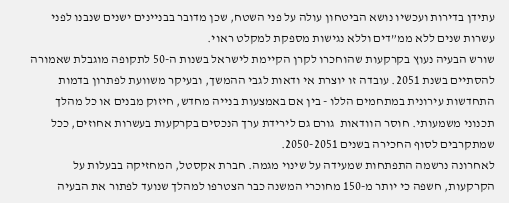עתידן בדירות ועכשיו נושא הביטחון עולה על פני השטח, שכן מדובר בבניינים ישנים שנבנו לפני עשרות שנים ללא ממ”דים וללא נגישות מספקת למקלט ראוי.
שורש הבעיה נעוץ בקרקעות שהוחכרו לקרן הקיימת לישראל בשנות ה-50 לתקופה מוגבלת שאמורה להסתיים בשנת 2051. עובדה זו יוצרת אי ודאות לגבי ההמשך, ובעיקר משוועת לפתרון בדמות התחדשות עירונית במתחמים הללו - בין אם באמצעות בנייה מחדש, חיזוק מבנים או כל מהלך תכנוני משמעותי. חוסר הוודאות  גורם גם לירידת ערך הנכסים בקרקעות בעשרות אחוזים, ככל שמתקרבים לסוף החכירה בשנים 2050-2051.
לאחרונה נרשמה התפתחות שמעידה על שינוי מגמה. חברת אקסטל, המחזיקה בבעלות על הקרקעות, חשפה כי יותר מ-150 מחוכרי המשנה כבר הצטרפו למהלך שנועד לפתור את הבעיה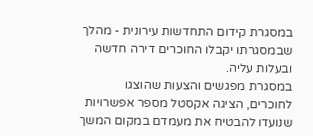במסגרת קידום התחדשות עירונית - מהלך שבמסגרתו יקבלו החוכרים דירה חדשה ובעלות עליה.
במסגרת מפגשים והצעות שהוצגו לחוכרים, הציגה אקסטל מספר אפשרויות שנועדו להבטיח את מעמדם במקום המשך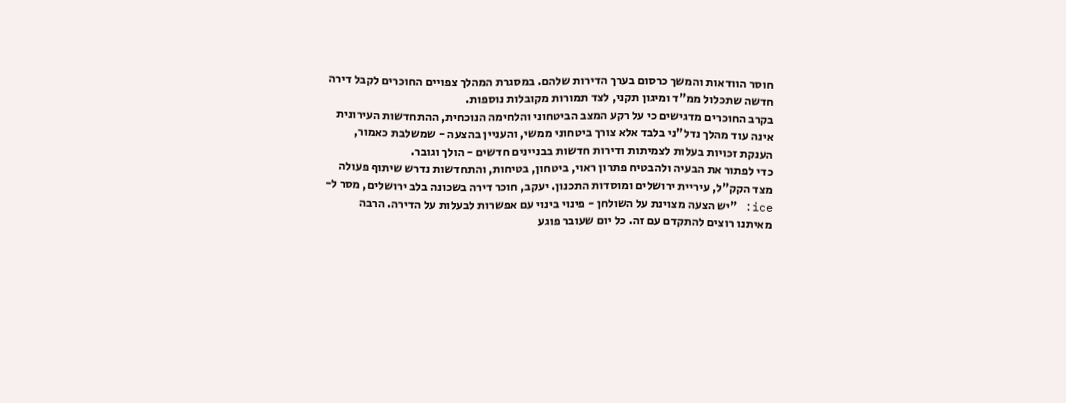חוסר הוודאות והמשך כרסום בערך הדירות שלהם. במסגרת המהלך צפויים החוכרים לקבל דירה חדשה שתכלול ממ”ד ומיגון תקני, לצד תמורות מקובלות נוספות.
בקרב החוכרים מדגישים כי על רקע המצב הביטחוני והלחימה הנוכחית, ההתחדשות העירונית אינה עוד מהלך נדל"ני בלבד אלא צורך ביטחוני ממשי, והעניין בהצעה - שמשלבת כאמור, הענקת זכויות בעלות לצמיתות ודירות חדשות בבניינים חדשים - הולך וגובר.
כדי לפתור את הבעיה ולהבטיח פתרון ראוי, ביטחון, בטיחות, והתחדשות נדרש שיתוף פעולה מצד הקק”ל, עיריית ירושלים ומוסדות התכנון. יעקב, חוכר דירה בשכונה בלב ירושלים, מסר ל-ice: "יש הצעה מצוינת על השולחן - פינוי בינוי עם אפשרות לבעלות על הדירה. הרבה מאיתנו רוצים להתקדם עם זה. כל יום שעובר פוגע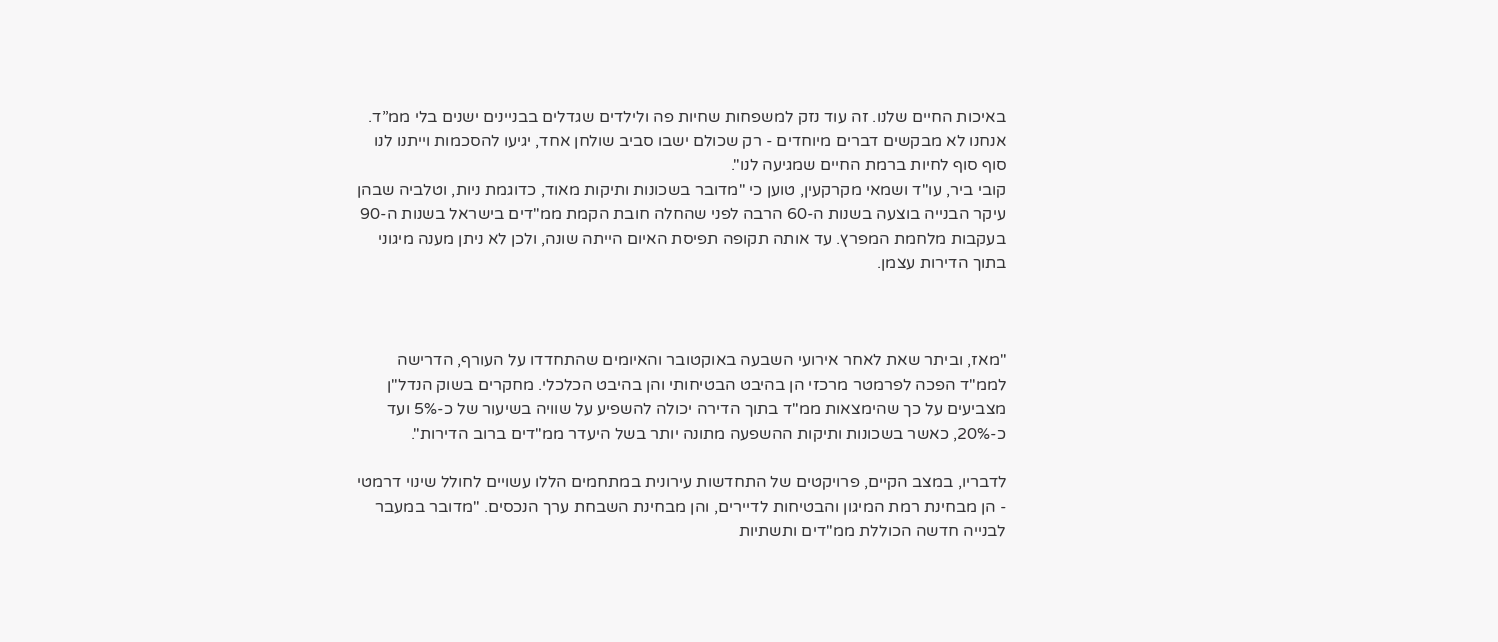באיכות החיים שלנו. זה עוד נזק למשפחות שחיות פה ולילדים שגדלים בבניינים ישנים בלי ממ”ד. אנחנו לא מבקשים דברים מיוחדים - רק שכולם ישבו סביב שולחן אחד, יגיעו להסכמות וייתנו לנו סוף סוף לחיות ברמת החיים שמגיעה לנו".
קובי ביר, עו"ד ושמאי מקרקעין, טוען כי "מדובר בשכונות ותיקות מאוד, כדוגמת ניות, וטלביה שבהן עיקר הבנייה בוצעה בשנות ה-60 הרבה לפני שהחלה חובת הקמת ממ"דים בישראל בשנות ה-90 בעקבות מלחמת המפרץ. עד אותה תקופה תפיסת האיום הייתה שונה, ולכן לא ניתן מענה מיגוני בתוך הדירות עצמן.



"מאז, וביתר שאת לאחר אירועי השבעה באוקטובר והאיומים שהתחדדו על העורף, הדרישה לממ"ד הפכה לפרמטר מרכזי הן בהיבט הבטיחותי והן בהיבט הכלכלי. מחקרים בשוק הנדל"ן מצביעים על כך שהימצאות ממ"ד בתוך הדירה יכולה להשפיע על שוויה בשיעור של כ-5% ועד כ-20%, כאשר בשכונות ותיקות ההשפעה מתונה יותר בשל היעדר ממ"דים ברוב הדירות".

לדבריו, במצב הקיים, פרויקטים של התחדשות עירונית במתחמים הללו עשויים לחולל שינוי דרמטי - הן מבחינת רמת המיגון והבטיחות לדיירים, והן מבחינת השבחת ערך הנכסים. "מדובר במעבר לבנייה חדשה הכוללת ממ"דים ותשתיות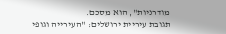מודרניות", הוא מסכם.
תגובת עיריית ירושלים: "העירייה וגופי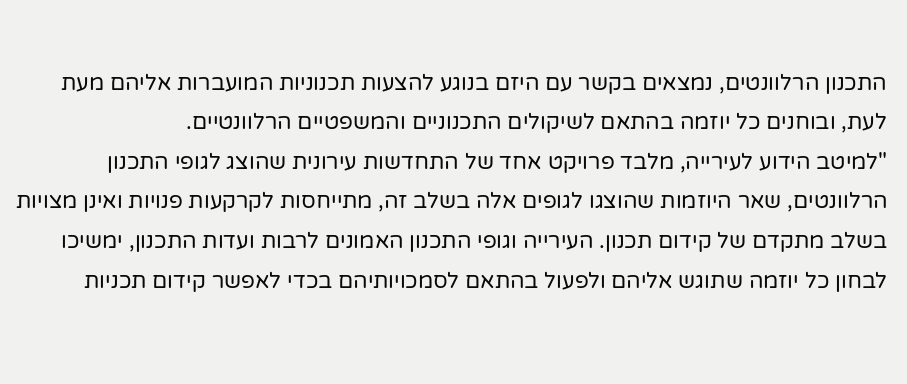התכנון הרלוונטים, נמצאים בקשר עם היזם בנוגע להצעות תכנוניות המועברות אליהם מעת לעת, ובוחנים כל יוזמה בהתאם לשיקולים התכנוניים והמשפטיים הרלוונטיים.
"למיטב הידוע לעירייה, מלבד פרויקט אחד של התחדשות עירונית שהוצג לגופי התכנון הרלוונטים, שאר היוזמות שהוצגו לגופים אלה בשלב זה, מתייחסות לקרקעות פנויות ואינן מצויות בשלב מתקדם של קידום תכנון. העירייה וגופי התכנון האמונים לרבות ועדות התכנון, ימשיכו לבחון כל יוזמה שתוגש אליהם ולפעול בהתאם לסמכויותיהם בכדי לאפשר קידום תכניות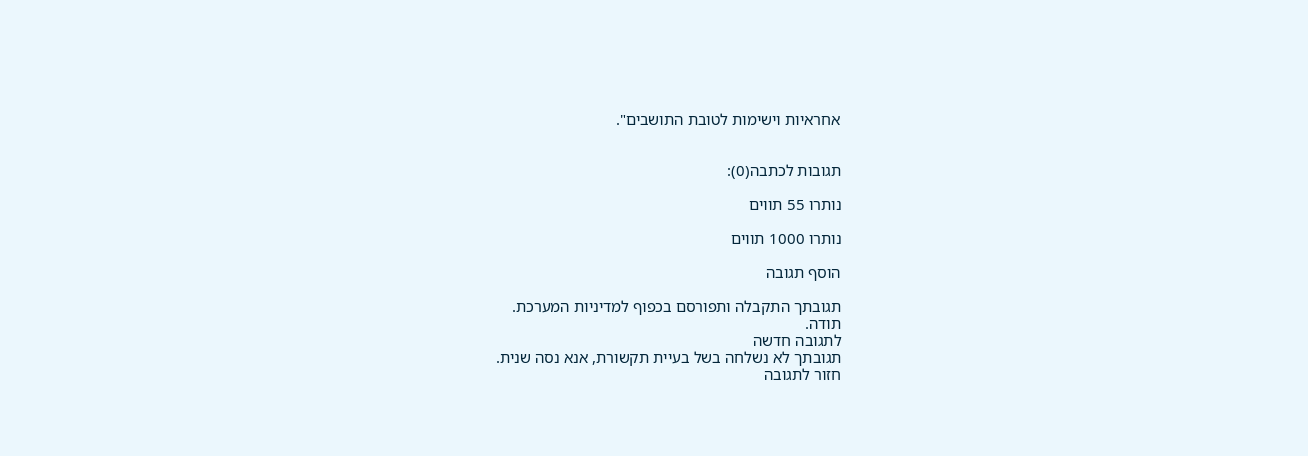אחראיות וישימות לטובת התושבים".


תגובות לכתבה(0):

נותרו 55 תווים

נותרו 1000 תווים

הוסף תגובה

תגובתך התקבלה ותפורסם בכפוף למדיניות המערכת.
תודה.
לתגובה חדשה
תגובתך לא נשלחה בשל בעיית תקשורת, אנא נסה שנית.
חזור לתגובה